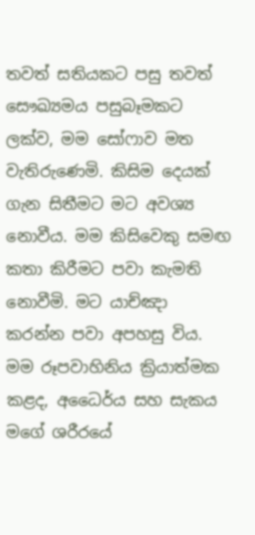තවත් සතියකට පසු තවත් සෞඛ්‍යමය පසුබෑමකට ලක්ව, මම සෝෆාව මත වැතිරුණෙමි. කිසිම දෙයක් ගැන සිතීමට මට අවශ්‍ය නොවීය. මම කිසිවෙකු සමඟ කතා කිරීමට පවා කැමති නොවීමි. මට යාච්ඤා කරන්න පවා අපහසු විය. මම රූපවාහිනිය ක්‍රියාත්මක කළද, අධෛර්ය සහ සැකය මගේ ශරීරයේ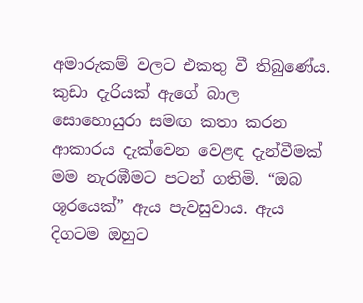අමාරුකම් වලට එකතු වී තිබුණේය. කුඩා දැරියක් ඇගේ බාල සොහොයුරා සමඟ කතා කරන ආකාරය දැක්වෙන වෙළඳ දැන්වීමක් මම නැරඹීමට පටන් ගතිමි. “ඔබ ශූරයෙක්” ඇය පැවසුවාය. ඇය දිගටම ඔහුට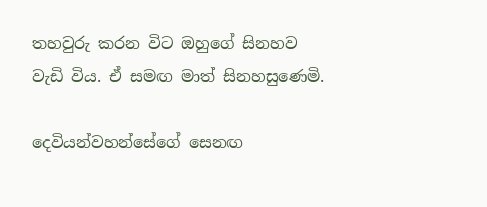තහවුරු කරන විට ඔහුගේ සිනහව වැඩි විය. ඒ සමඟ මාත් සිනහසුණෙමි.

දෙවියන්වහන්සේගේ සෙනඟ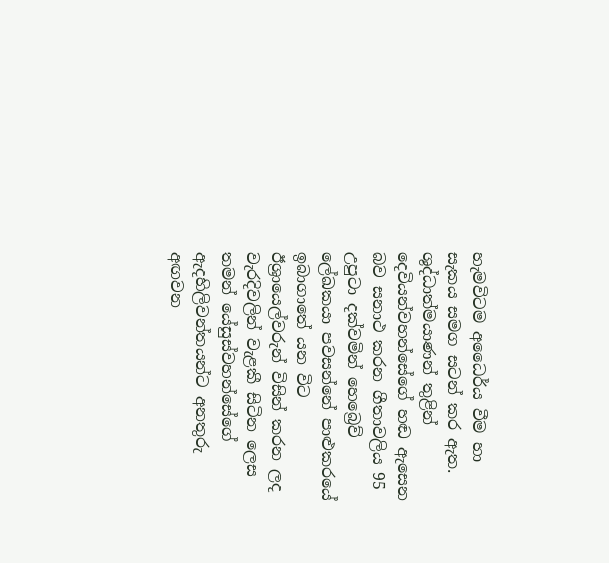හැමවිටම අධෛර්ය වීම හා සැකය සමග සටන් කර ඇත. ශුද්ධාත්මයාණන් තුළින් දෙවියන්වහන්සේගේ හඬ ඇසෙන බව සනාථ කරන ගීතාවලිය 95 උපුටා දක්වමින් හෙබ්‍රෙව් ලේඛකයා පවසන්නේ පාළුකරයේ ඉබාගාතේ යන විට ඊශ්‍රායෙල්වරුන් විසින් කරන ලද වැරදිවලින් වැළකී සිටින ලෙස තමන් යේසුස්වහන්සේගේ ඇදහිලිවන්තයන්ට අනතුරු අඟවන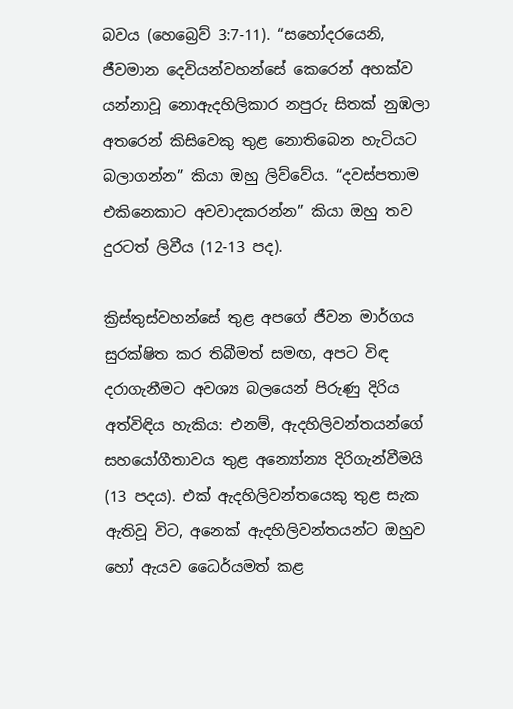බවය (හෙබ්‍රෙව් 3:7-11). “සහෝදරයෙනි, ජීවමාන දෙවියන්වහන්සේ කෙරෙන් අහක්ව යන්නාවූ නොඇදහිලිකාර නපුරු සිතක් නුඹලා අතරෙන් කිසිවෙකු තුළ නොතිබෙන හැටියට බලාගන්න” කියා ඔහු ලිව්වේය. “දවස්පතාම එකිනෙකාට අවවාදකරන්න” කියා ඔහු තව දුරටත් ලිවීය (12-13 පද).

ක්‍රිස්තුස්වහන්සේ තුළ අපගේ ජීවන මාර්ගය සුරක්ෂිත කර තිබීමත් සමඟ, අපට විඳ දරාගැනීමට අවශ්‍ය බලයෙන් පිරුණු දිරිය අත්විඳිය හැකිය: එනම්, ඇදහිලිවන්තයන්ගේ සහයෝගීතාවය තුළ අන්‍යෝන්‍ය දිරිගැන්වීමයි (13 පදය). එක් ඇදහිලිවන්තයෙකු තුළ සැක ඇතිවූ විට, අනෙක් ඇදහිලිවන්තයන්ට ඔහුව හෝ ඇයව ධෛර්යමත් කළ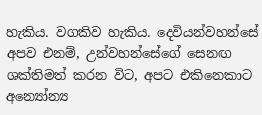හැකිය. වගකිව හැකිය. දෙවියන්වහන්සේ අපව එනම්, උන්වහන්සේගේ සෙනඟ ශක්තිමත් කරන විට, අපට එකිනෙකාට අන්‍යෝන්‍ය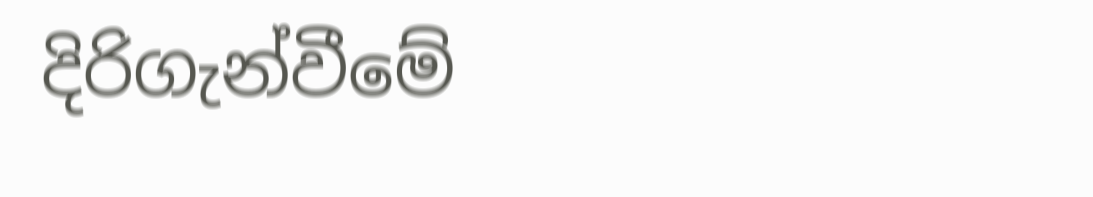දිරිගැන්වීමේ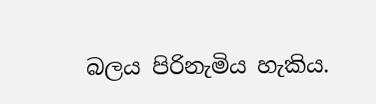බලය පිරිනැමිය හැකිය.